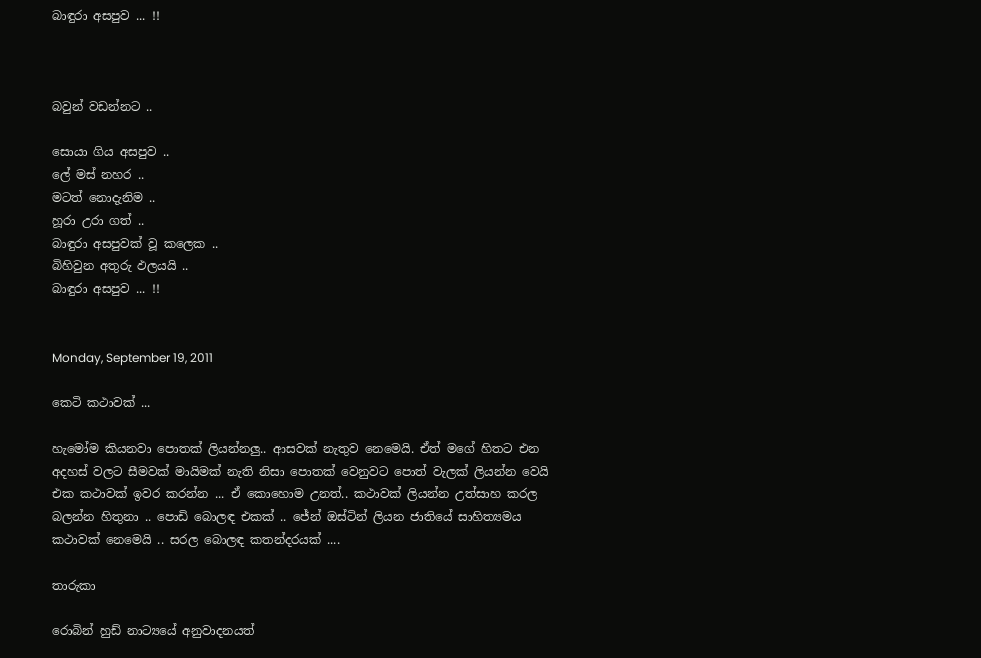බාඳුරා අසපුව ... !!



බවුන් වඩන්නට ..

සොයා ගිය අසපුව ..
ලේ මස් නහර ..
මටත් නොදැනිම ..
හූරා උරා ගත් ..
බාඳුරා අසපුවක් වූ කලෙක ..
බිහිවුන අතුරු ඵලයයි ..
බාඳුරා අසපුව ... !!


Monday, September 19, 2011

කෙටි කථාවක් ...

හැමෝම කියනවා පොතක් ලියන්නලු.. ආසවක් නැතුව නෙමෙයි. ඒත් මගේ හිතට එන අදහස් වලට සීමවක් මායිමක් නැති නිසා පොතක් වෙනුවට පොත් වැලක් ලියන්න වෙයි එක කථාවක් ඉවර කරන්න ... ඒ කොහොම උනත්.. කථාවක් ලියන්න උත්සාහ කරල බලන්න හිතුනා .. පොඩි බොලඳ එකක් .. ජේන් ඔස්ටින් ලියන ජාතියේ සාහිත්‍යමය කථාවක් නෙමෙයි .. සරල බොලඳ කතන්දරයක් ....

තාරුකා

රොබින් හුඩ් නාට්‍යයේ අනුවාදනයත්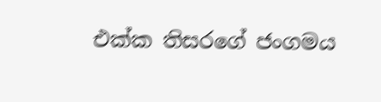එක්ක තිසරගේ ජංගමය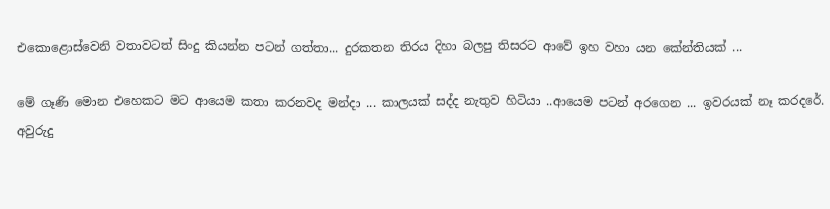එකොළොස්වෙනි වතාවටත් සිංදු කියන්න පටන් ගත්තා... දුරකතන තිරය දිහා බලපු තිසරට ආවේ ඉහ වහා යන කේන්තියක් ...

මේ ගෑණි මොන එහෙකට මට ආයෙම කතා කරනවද මන්දා ... කාලයක් සද්ද නැතුව හිටියා ..ආයෙම පටන් අරගෙන ... ඉවරයක් නෑ කරදරේ. අවුරුදු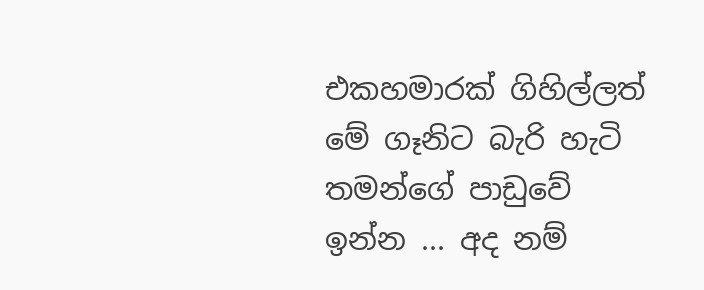එකහමාරක් ගිහිල්ලත් මේ ගෑනිට බැරි හැටි තමන්ගේ පාඩුවේ ඉන්න ... අද නම්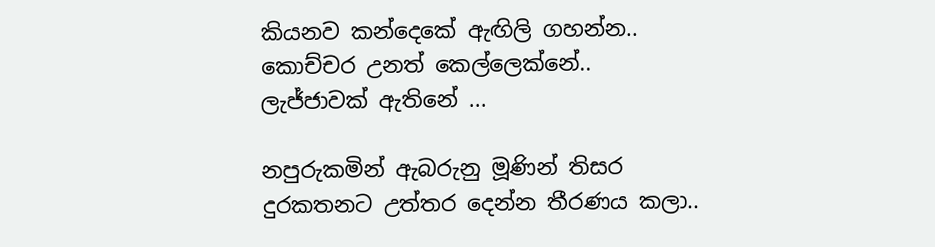කියනව කන්දෙකේ ඇඟිලි ගහන්න.. කොච්චර උනත් කෙල්ලෙක්නේ.. ලැජ්ජාවක් ඇතිනේ ...

නපුරුකමින් ඇබරුනු මූණින් තිසර දුරකතනට උත්තර දෙන්න තීරණය කලා..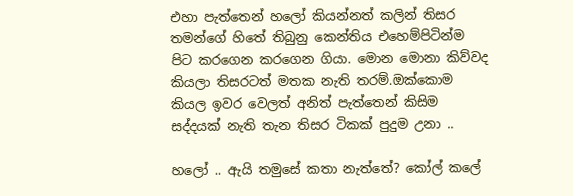එහා පැත්තෙන් හලෝ කියන්නත් කලින් තිසර තමන්ගේ හිතේ තිබුනු කෙන්තිය එහෙම්පිටින්ම පිට කරගෙන කරගෙන ගියා. මොන මොනා කිව්වද කියලා තිසරටත් මතක නැති තරම්.ඔක්කොම කියල ඉවර වෙලත් අනිත් පැත්තෙන් කිසිම සද්දයක් නැති තැන තිසර ටිකක් පුදුම උනා ..

හලෝ .. ඇයි තමුසේ කතා නැත්තේ? කෝල් කලේ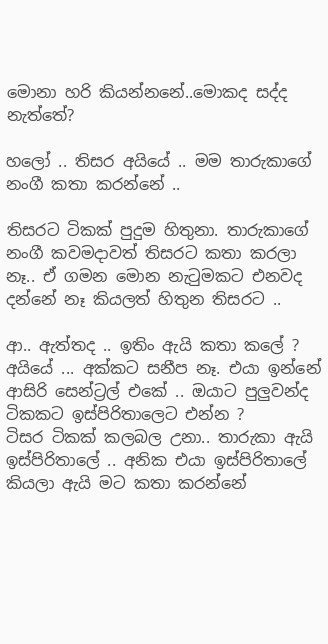මොනා හරි කියන්නනේ..මොකද සද්ද නැත්තේ?

හලෝ .. තිසර අයියේ .. මම තාරුකාගේ නංගී කතා කරන්නේ ..

තිසරට ටිකක් පුදුම හිතුනා. තාරුකාගේ නංගී කවමදාවත් තිසරට කතා කරලා නෑ.. ඒ ගමන මොන නැටුමකට එනවද දන්නේ නෑ කියලත් හිතුන තිසරට ..

ආ.. ඇත්තද .. ඉතිං ඇයි කතා කලේ ?
අයියේ ... අක්කට සනීප නෑ. එයා ඉන්නේ ආසිරි සෙන්ට්‍රල් එකේ .. ඔයාට පුලුවන්ද ටිකකට ඉස්පිරිතාලෙට එන්න ?
ටිසර ටිකක් කලබල උනා.. තාරුකා ඇයි ඉස්පිරිතාලේ .. අනික එයා ඉස්පිරිතාලේ කියලා ඇයි මට කතා කරන්නේ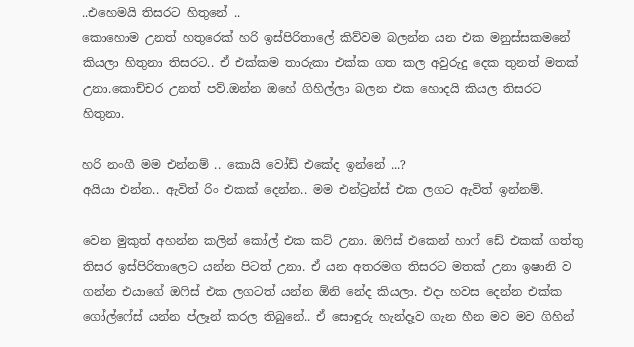..එහෙමයි තිසරට හිතුනේ ..
කොහොම උනත් හතුරෙක් හරි ඉස්පිරිතාලේ කිව්වම බලන්න යන එක මනුස්සකමනේ කියලා හිතුනා තිසරට.. ඒ එක්කම තාරුකා එක්ක ගත කල අවුරුදු දෙක තුනත් මතක් උනා.කොච්චර උනත් පව්.ඔන්න ඔහේ ගිහිල්ලා බලන එක හොදයි කියල තිසරට හිතුනා.

හරි නංගී මම එන්නම් .. කොයි වෝඩ් එකේද ඉන්නේ ...?
අයියා එන්න.. ඇවිත් රිං එකක් දෙන්න.. මම එන්ට්‍රන්ස් එක ලගට ඇවිත් ඉන්නම්.

වෙන මුකුත් අහන්න කලින් කෝල් එක කට් උනා. ඔෆිස් එකෙන් හාෆ් ඩේ එකක් ගත්තු තිසර ඉස්පිරිතාලෙට යන්න පිටත් උනා. ඒ යන අතරමග තිසරට මතක් උනා ඉෂානි ව ගන්න එයාගේ ඔෆිස් එක ලගටත් යන්න ඕනි නේද කියලා. එදා හවස දෙන්න එක්ක ගෝල්ෆේස් යන්න ප්ලෑන් කරල තිබුනේ.. ඒ සොඳුරු හැන්දෑව ගැන හීන මව මව ගිහින්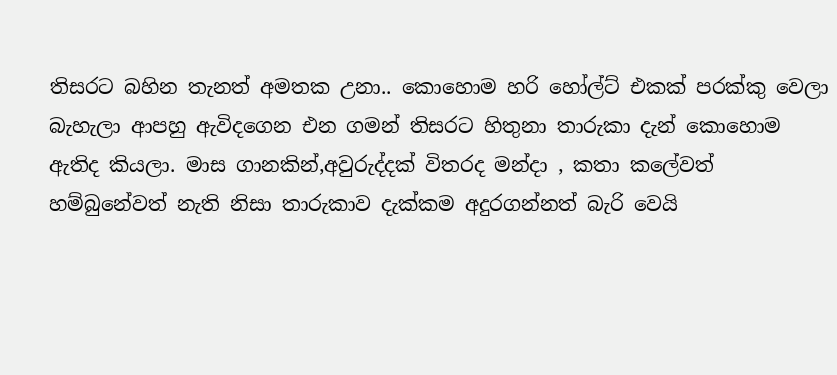තිසරට බහින තැනත් අමතක උනා.. කොහොම හරි හෝල්ට් එකක් පරක්කු වෙලා බැහැලා ආපහු ඇවිදගෙන එන ගමන් තිසරට හිතුනා තාරුකා දැන් කොහොම ඇතිද කියලා. මාස ගානකින්,අවුරුද්දක් විතරද මන්දා , කතා කලේවත් හම්බුනේවත් නැති නිසා තාරුකාව දැක්කම අදුරගන්නත් බැරි වෙයි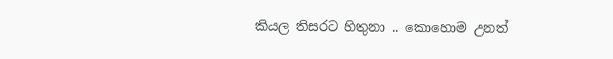කියල තිසරට හිතුනා .. කොහොම උනත්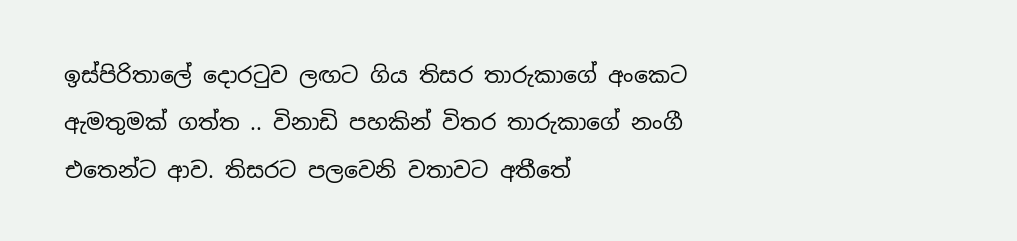ඉස්පිරිතාලේ දොරටුව ලඟට ගිය තිසර තාරුකාගේ අංකෙට ඇමතුමක් ගත්ත .. විනාඩි පහකින් විතර තාරුකාගේ නංගී එතෙන්ට ආව. තිසරට පලවෙනි වතාවට අතීතේ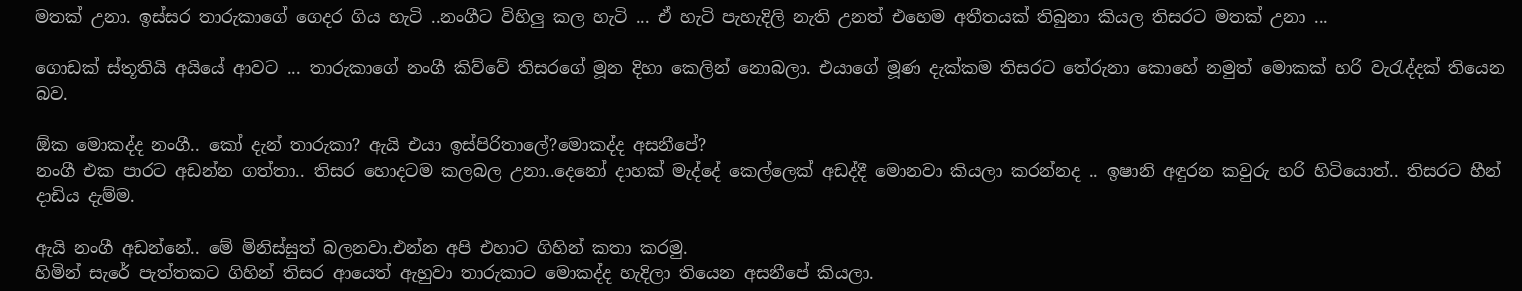මතක් උනා. ඉස්සර තාරුකාගේ ගෙදර ගිය හැටි ..නංගීට විහිලු කල හැටි ... ඒ හැටි පැහැදිලි නැති උනත් එහෙම අතීතයක් තිබුනා කියල තිසරට මතක් උනා ...

ගොඩක් ස්තූතියි අයියේ ආවට ... තාරුකාගේ නංගී කිව්වේ තිසරගේ මූන දිහා කෙලින් නොබලා. එයාගේ මූණ දැක්කම තිසරට තේරුනා කොහේ නමුත් මොකක් හරි වැරැද්දක් තියෙන බව.

ඕක මොකද්ද නංගී.. කෝ දැන් තාරුකා? ඇයි එයා ඉස්පිරිතාලේ?මොකද්ද අසනීපේ?
නංගී එක පාරට අඩන්න ගත්තා.. තිසර හොදටම කලබල උනා..දෙනෝ දාහක් මැද්දේ කෙල්ලෙක් අඩද්දී මොනවා කියලා කරන්නද .. ඉෂානි අඳුරන කවුරු හරි හිටියොත්.. තිසරට හීන් දාඩිය දැම්ම.

ඇයි නංගී අඩන්නේ.. මේ මිනිස්සුත් බලනවා.එන්න අපි එහාට ගිහින් කතා කරමු.
හිමින් සැරේ පැත්තකට ගිහින් තිසර ආයෙත් ඇහුවා තාරුකාට මොකද්ද හැදිලා තියෙන අසනීපේ කියලා.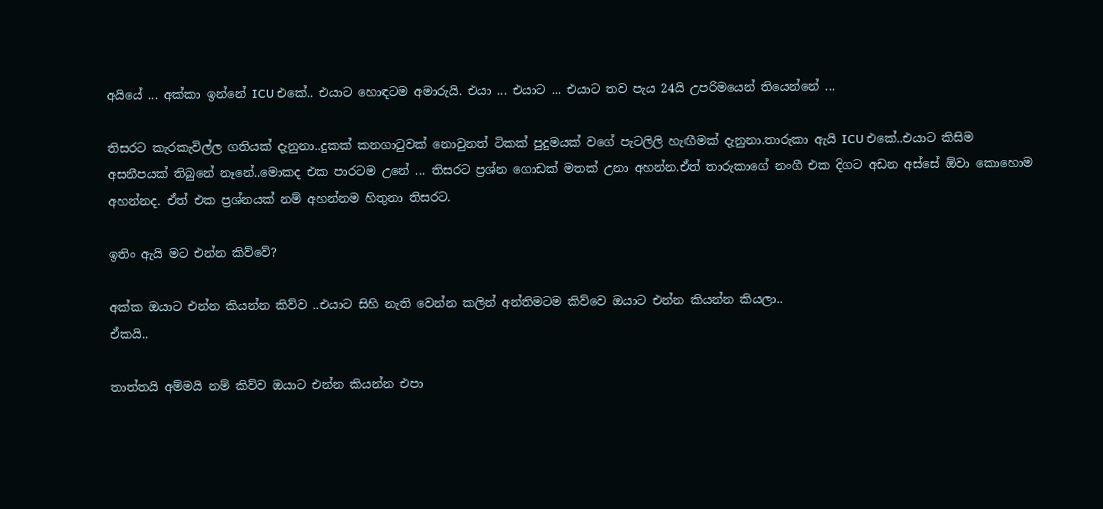අයියේ ... අක්කා ඉන්නේ ICU එකේ.. එයාට හොඳටම අමාරුයි. එයා ... එයාට ... එයාට තව පැය 24යි උපරිමයෙන් තියෙන්නේ ...

තිසරට කැරකැවිල්ල ගතියක් දැනුනා..දුකක් කනගාටුවක් නොවුනත් ටිකක් පුදුමයක් වගේ පැටලිලි හැඟීමක් දැනුනා.තාරුකා ඇයි ICU එකේ..එයාට කිසිම අසනීපයක් තිබුනේ නෑනේ..මොකද එක පාරටම උනේ ... තිසරට ප්‍රශ්න ගොඩක් මතක් උනා අහන්න.ඒත් තාරුකාගේ නංගී එක දිගට අඩන අස්සේ ඕවා කොහොම අහන්නද. ඒත් එක ප්‍රශ්නයක් නම් අහන්නම හිතුනා තිසරට.

ඉතිං ඇයි මට එන්න කිව්වේ?

අක්ක ඔයාට එන්න කියන්න කිව්ව ..එයාට සිහි නැති වෙන්න කලින් අන්තිමටම කිව්වෙ ඔයාට එන්න කියන්න කියලා..
ඒකයි..

තාත්තයි අම්මයි නම් කිව්ව ඔයාට එන්න කියන්න එපා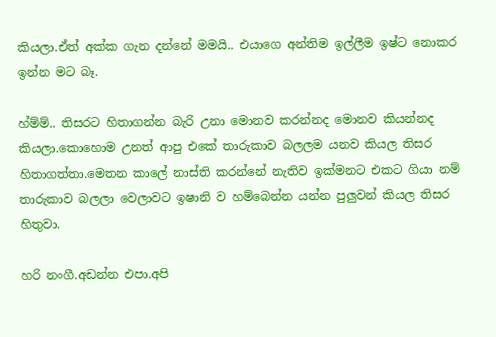කියලා.ඒත් අක්ක ගැන දන්නේ මමයි.. එයාගෙ අන්තිම ඉල්ලීම ඉෂ්ට නොකර ඉන්න මට බෑ.

හ්ම්ම්.. තිසරට හිතාගන්න බැරි උනා මොනව කරන්නද මොනව කියන්නද කියලා.කොහොම උනත් ආපු එකේ තාරුකාව බලලම යනව කියල තිසර හිතාගත්තා.මෙතන කාලේ නාස්ති කරන්නේ නැතිව ඉක්මනට එකට ගියා නම් තාරුකාව බලලා වෙලාවට ඉෂානි ව හම්බෙන්න යන්න පුලුවන් කියල තිසර හිතුවා.

හරි නංගී.අඩන්න එපා.අපි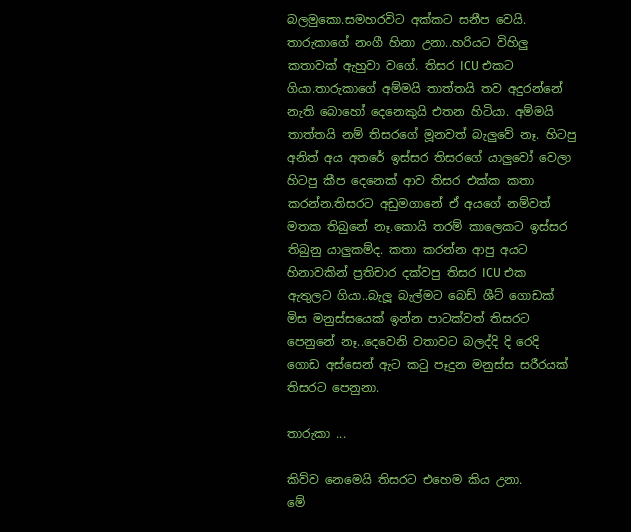බලමුකො.සමහරවිට අක්කට සනීප වෙයි. තාරුකාගේ නංගී හිනා උනා..හරියට විහිලු කතාවක් ඇහුවා වගේ. තිසර ICU එකට ගියා.තාරුකාගේ අම්මයි තාත්තයි තව අදුරන්නේ නැති බොහෝ දෙනෙකුයි එතන හිටියා. අම්මයි තාත්තයි නම් තිසරගේ මූනවත් බැලුවේ නෑ. හිටපු අනිත් අය අතරේ ඉස්සර තිසරගේ යාලුවෝ වෙලා හිටපු කීප දෙනෙක් ආව තිසර එක්ක කතා කරන්න.තිසරට අඩුමගානේ ඒ අයගේ නම්වත් මතක තිබුනේ නෑ.කොයි තරම් කාලෙකට ඉස්සර තිබුනු යාලුකම්ද. කතා කරන්න ආපු අයට හිනාවකින් ප්‍රතිචාර දක්වපු තිසර ICU එක ඇතුලට ගියා..බැලූ බැල්මට බෙඩ් ශීට් ගොඩක් මිස මනුස්සයෙක් ඉන්න පාටක්වත් තිසරට පෙනුනේ නෑ..දෙවෙනි වතාවට බලද්දි දි රෙදි ගොඩ අස්සෙන් ඇට කටු පෑදුන මනුස්ස සරීරයක් තිසරට පෙනුනා.

තාරුකා ...

කිව්ව නෙමෙයි තිසරට එහෙම කිය උනා.
මේ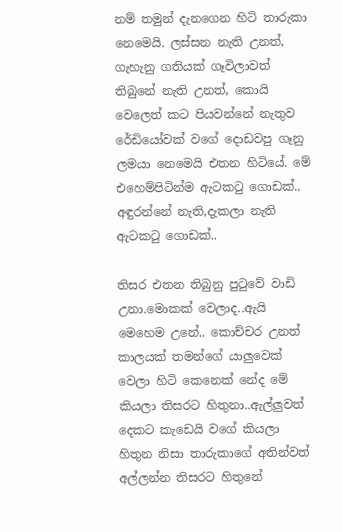නම් තමුන් දැනගෙන හිටි තාරුකා නෙමෙයි. ලස්සන නැති උනත්, ගැහැනු ගතියක් ගෑවිලාවත් තිබුනේ නැති උනත්, කොයි වෙලෙත් කට පියවන්නේ නැතුව රේඩියෝවක් වගේ දොඩවපු ගෑනු ලමයා නෙමෙයි එතන හිටියේ. මේ එහෙම්පිටින්ම ඇටකටු ගොඩක්.. අඳුරන්නේ නැති,දැකලා නැති ඇටකටු ගොඩක්..

තිසර එතන තිබුනු පුටුවේ වාඩි උනා.මොකක් වෙලාද..ඇයි මෙහෙම උනේ.. කොච්චර උනත් කාලයක් තමන්ගේ යාලුවෙක් වෙලා හිටි කෙනෙක් නේද මේ කියලා තිසරට හිතුනා..ඇල්ලුවත් දෙකට කැඩෙයි වගේ කියලා හිතුන නිසා තාරුකාගේ අතින්වත් අල්ලන්න තිසරට හිතුනේ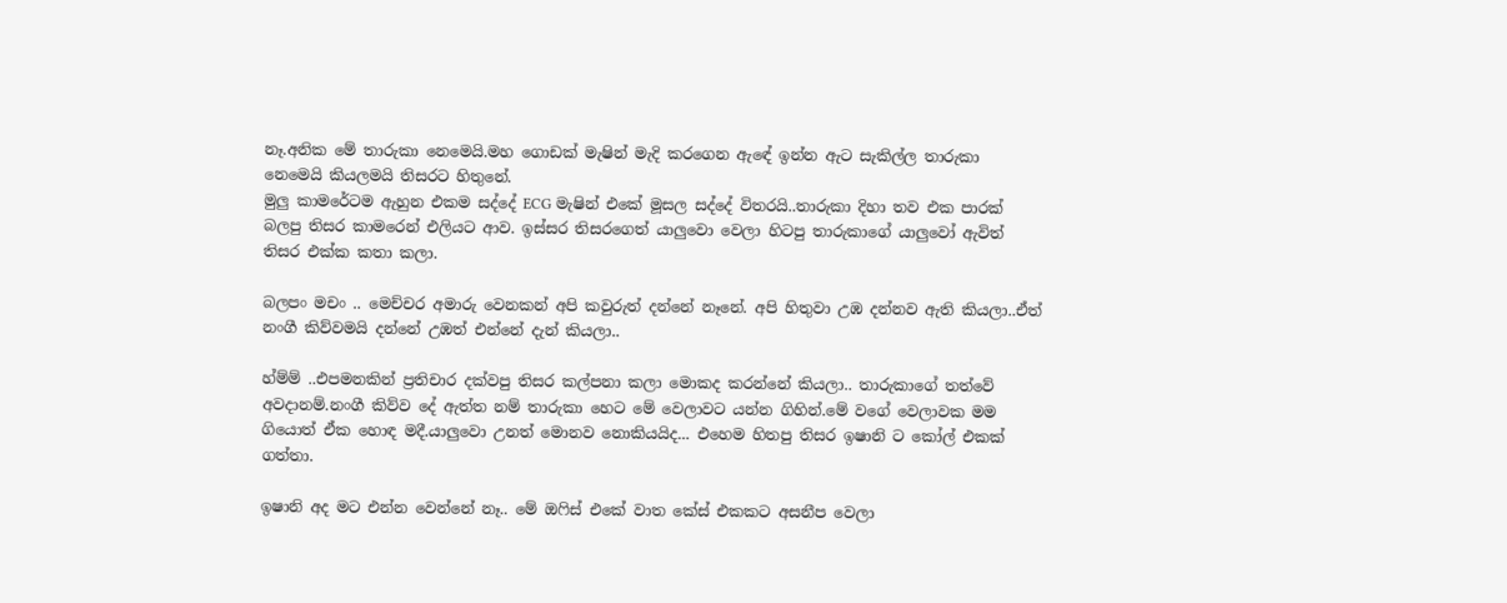නෑ.අනික මේ තාරුකා නෙමෙයි.මහ ගොඩක් මැෂින් මැදි කරගෙන ඇඳේ ඉන්න ඇට සැකිල්ල තාරුකා නෙමෙයි කියලමයි තිසරට හිතුනේ.
මුලු කාමරේටම ඇහුන එකම සද්දේ ECG මැෂින් එකේ මූසල සද්දේ විතරයි..තාරුකා දිහා තව එක පාරක් බලපු තිසර කාමරෙන් එලියට ආව. ඉස්සර තිසරගෙත් යාලුවො වෙලා හිටපු තාරුකාගේ යාලුවෝ ඇවිත් තිසර එක්ක කතා කලා.

බලපං මචං .. මෙච්චර අමාරු වෙනකන් අපි කවුරුත් දන්නේ නෑනේ. අපි හිතුවා උඹ දන්නව ඇති කියලා..ඒත් නංගී කිව්වමයි දන්නේ උඹත් එන්නේ දැන් කියලා..

හ්ම්ම් ..එපමනකින් ප්‍රතිචාර දක්වපු තිසර කල්පනා කලා මොකද කරන්නේ කියලා.. තාරුකාගේ තත්වේ අවදානම්.නංගී කිව්ව දේ ඇත්ත නම් තාරුකා හෙට මේ වෙලාවට යන්න ගිහින්.මේ වගේ වෙලාවක මම ගියොත් ඒක හොඳ මදී.යාලුවො උනත් මොනව නොකියයිද... එහෙම හිතපු තිසර ඉෂානි ට කෝල් එකක් ගත්තා.

ඉෂානි අද මට එන්න වෙන්නේ නෑ.. මේ ඔෆිස් එකේ වාත කේස් එකකට අසනීප වෙලා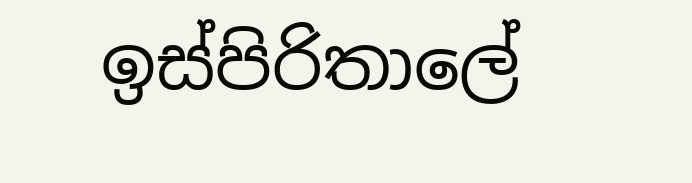ඉස්පිරිතාලේ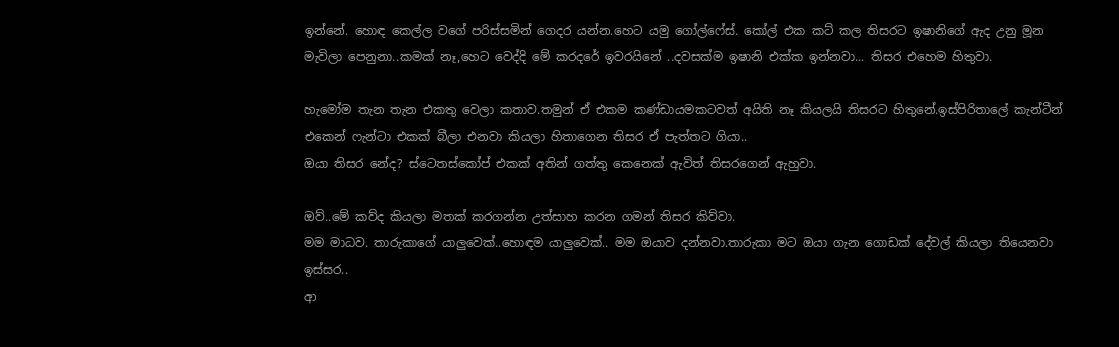ඉන්නේ. හොඳ කෙල්ල වගේ පරිස්සමින් ගෙදර යන්න.හෙට යමු ගෝල්ෆේස්. කෝල් එක කට් කල තිසරට ඉෂානිගේ ඇද උනු මූන මැවිලා පෙනුනා..කමක් නෑ,හෙට වෙද්දි මේ කරදරේ ඉවරයිනේ ..දවසක්ම ඉෂානි එක්ක ඉන්නවා... තිසර එහෙම හිතුවා.

හැමෝම තැන තැන එකතු වෙලා කතාව.තමුන් ඒ එකම කණ්ඩායමකටවත් අයිති නෑ කියලයි තිසරට හිතුනේ.ඉස්පිරිතාලේ කැන්ටීන් එකෙන් ෆැන්ටා එකක් බීලා එනවා කියලා හිතාගෙන තිසර ඒ පැත්තට ගියා..
ඔයා තිසර නේද? ස්ටෙතස්කෝප් එකක් අතින් ගත්තු කෙනෙක් ඇවිත් තිසරගෙන් ඇහුවා.

ඔව්..මේ කව්ද කියලා මතක් කරගන්න උත්සාහ කරන ගමන් තිසර කිව්වා.
මම මාධව. තාරුකාගේ යාලුවෙක්..හොඳම යාලුවෙක්.. මම ඔයාව දන්නවා.තාරුකා මට ඔයා ගැන ගොඩක් දේවල් කියලා තියෙනවා ඉස්සර..
ආ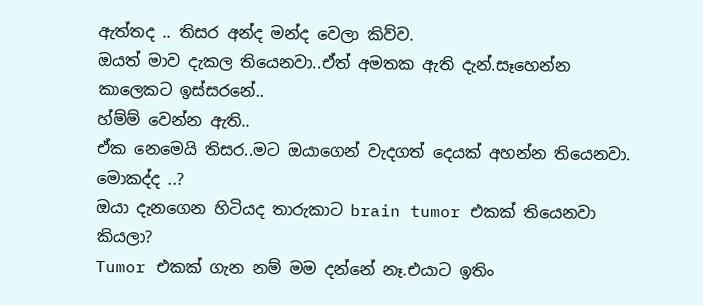ඇත්තද .. තිසර අන්ද මන්ද වෙලා කිව්ව.
ඔයත් මාව දැකල තියෙනවා..ඒත් අමතක ඇති දැන්.සෑහෙන්න කාලෙකට ඉස්සරනේ..
හ්ම්ම් වෙන්න ඇති..
ඒක නෙමෙයි තිසර..මට ඔයාගෙන් වැදගත් දෙයක් අහන්න තියෙනවා.
මොකද්ද ..?
ඔයා දැනගෙන හිටියද තාරුකාට brain tumor එකක් තියෙනවා කියලා?
Tumor එකක් ගැන නම් මම දන්නේ නෑ.එයාට ඉතිං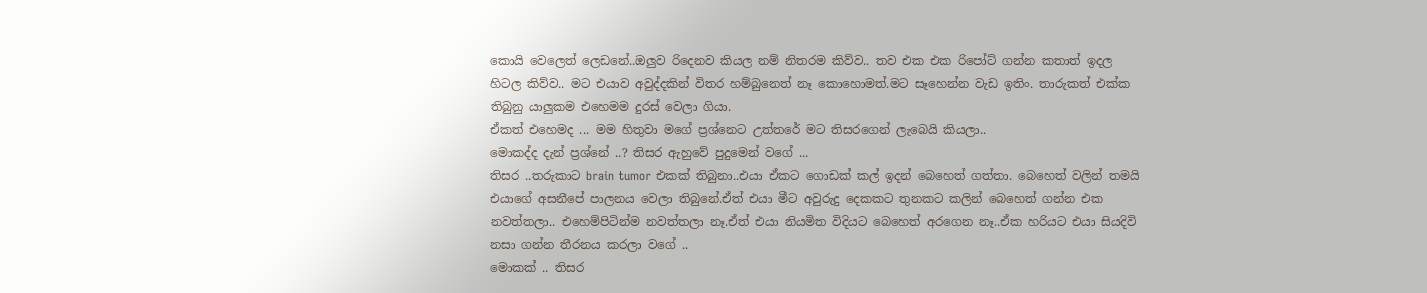කොයි වෙලෙත් ලෙඩනේ..ඔලුව රිදෙනව කියල නම් නිතරම කිව්ව.. තව එක එක රිපෝට් ගන්න කතාත් ඉදල හිටල කිව්ව.. මට එයාව අවුද්දකින් විතර හම්බුනෙත් නෑ කොහොමත්.මට සෑහෙන්න වැඩ ඉතිං. තාරුකත් එක්ක තිබුනු යාලුකම එහෙමම දුරස් වෙලා ගියා.
ඒකත් එහෙමද ... මම හිතුවා මගේ ප්‍රශ්නෙට උත්තරේ මට තිසරගෙන් ලැබෙයි කියලා..
මොකද්ද දැන් ප්‍රශ්නේ ..? තිසර ඇහුවේ පුදුමෙන් වගේ ...
තිසර ..තරුකාට brain tumor එකක් තිබුනා..එයා ඒකට ගොඩක් කල් ඉදන් බෙහෙත් ගත්තා. බෙහෙත් වලින් තමයි එයාගේ අසනීපේ පාලනය වෙලා තිබුනේ.ඒත් එයා මීට අවුරුදු දෙකකට තුනකට කලින් බෙහෙත් ගන්න එක නවත්තලා.. එහෙම්පිටින්ම නවත්තලා නෑ.ඒත් එයා නියමිත විදියට බෙහෙත් අරගෙන නෑ..ඒක හරියට එයා සියදිවි නසා ගන්න තීරනය කරලා වගේ ..
මොකක් .. තිසර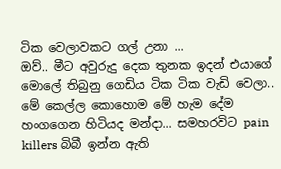ටික වෙලාවකට ගල් උනා ...
ඔව්.. මීට අවුරුදු දෙක තුනක ඉදන් එයාගේ මොලේ තිබුනු ගෙඩිය ටික ටික වැඩි වෙලා.. මේ කෙල්ල කොහොම මේ හැම දේම හංගගෙන හිටියද මන්දා... සමහරවිට pain killers බිබී ඉන්න ඇති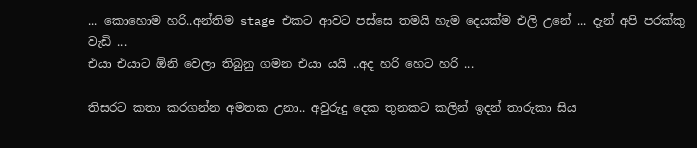... කොහොම හරි..අන්තිම stage එකට ආවට පස්සෙ තමයි හැම දෙයක්ම එලි උනේ ... දැන් අපි පරක්කු වැඩි ...
එයා එයාට ඕනි වෙලා තිබුනු ගමන එයා යයි ..අද හරි හෙට හරි ...

තිසරට කතා කරගන්න අමතක උනා.. අවුරුදු දෙක තුනකට කලින් ඉදන් තාරුකා සිය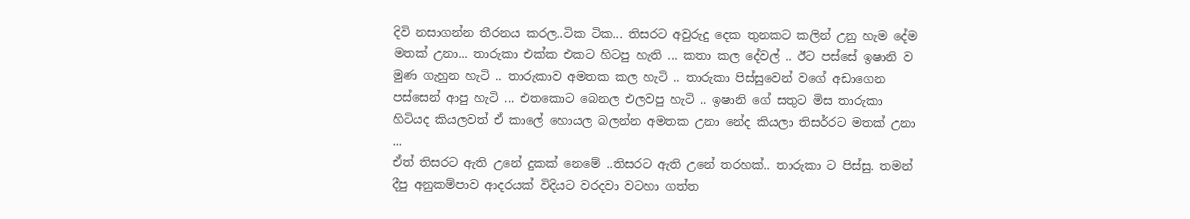දිවි නසාගන්න තීරනය කරල..ටික ටික... තිසරට අවුරුදු දෙක තුනකට කලින් උනු හැම දේම මතක් උනා... තාරුකා එක්ක එකට හිටපු හැති ... කතා කල දේවල් .. ඊට පස්සේ ඉෂානි ව මුණ ගැහුන හැටි .. තාරුකාව අමතක කල හැටි .. තාරුකා පිස්සුවෙන් වගේ අඩාගෙන පස්සෙන් ආපු හැටි ... එතකොට බෙනල එලවපු හැටි .. ඉෂානි ගේ සතුට මිස තාරුකා හිටියද කියලවත් ඒ කාලේ හොයල බලන්න අමතක උනා නේද කියලා තිසර්‍රට මතක් උනා ...
ඒත් තිසරට ඇති උනේ දුකක් නෙමේ ..තිසරට ඇති උනේ තරහක්.. තාරුකා ට පිස්සු. තමන් දීපු අනුකම්පාව ආදරයක් විදියට වරදවා වටහා ගත්ත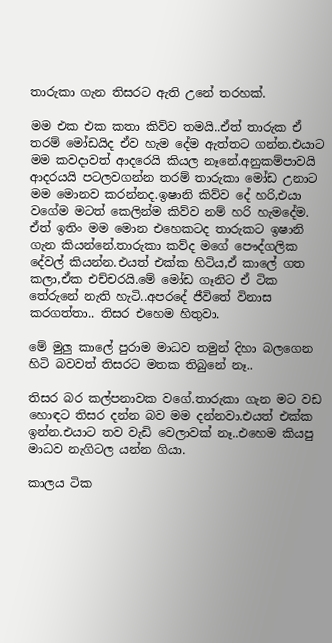තාරුකා ගැන තිසරට ඇති උනේ තරහක්.

මම එක එක කතා කිව්ව තමයි..ඒත් තාරුක ඒ තරම් මෝඩයිද ඒව හැම දේම ඇත්තට ගන්න.එයාට මම කවදාවත් ආදරෙයි කියල නෑනේ.අනුකම්පාවයි ආදරයයි පටලවගන්න තරම් තාරුකා මෝඩ උනාට මම මොනව කරන්නද.ඉෂානි කිව්ව දේ හරි,එයා වගේම මටත් කෙලින්ම කිව්ව නම් හරි හැමදේම. ඒත් ඉතිං මම මොන එහෙකටද තාරුකට ඉෂානි ගැන කියන්නේ.තාරුකා කව්ද මගේ පෞද්ගලික දේවල් කියන්න.එයත් එක්ක හිටිය,ඒ කාලේ ගත කලා,ඒක එච්චරයි.මේ මෝඩ ගෑනිට ඒ ටික තේරුනේ නැති හැටි..අපරදේ ජීවිතේ විනාස කරගත්තා.. තිසර එහෙම හිතුවා.

මේ මුලු කාලේ පුරාම මාධව තමුන් දිහා බලගෙන හිටි බවවත් තිසරට මතක තිබුනේ නෑ..

තිසර බර කල්පනාවක වගේ.තාරුකා ගැන මට වඩ හොඳට තිසර දන්න බව මම දන්නවා.එයත් එක්ක ඉන්න.එයාට තව වැඩි වෙලාවක් නෑ..එහෙම කියපු මාධව නැගිටල යන්න ගියා.

කාලය ටික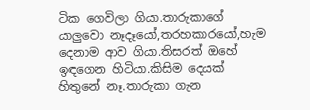ටික ගෙවිලා ගියා.තාරුකාගේ යාලුවො නෑදෑයෝ,තරහකාරයෝ,හැම දෙනාම ආව ගියා.තිසරත් ඔහේ ඉඳගෙන හිටියා.කිසිම දෙයක් හිතුනේ නෑ.තාරුකා ගැන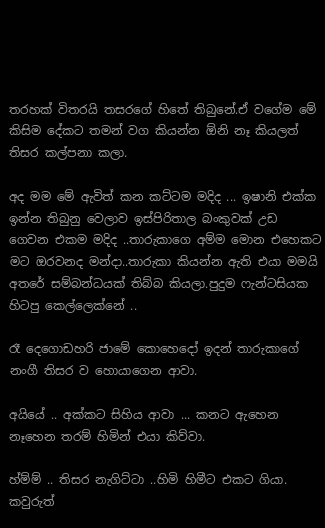තරහක් විතරයි තසරගේ හිතේ තිබුනේ.ඒ වගේම මේ කිසිම දේකට තමන් වග කියන්න ඕනි නෑ කියලත් තිසර කල්පනා කලා.

අද මම මේ ඇවිත් කන කට්ටම මදිද ... ඉෂානි එක්ක ඉන්න තිබුනු වෙලාව ඉස්පිරිතාල බංකුවක් උඩ ගෙවන එකම මදිද ..තාරුකාගෙ අම්ම මොන එහෙකට මට ඔරවනද මන්දා..තාරුකා කියන්න ඇති එයා මමයි අතරේ සම්බන්ධයක් තිබ්බ කියලා.පුදුම ෆැන්ටසියක හිටපු කෙල්ලෙක්නේ ..

රෑ දෙගොඩහරි ජාමේ කොහෙදෝ ඉදන් තාරුකාගේ නංගී තිසර ව හොයාගෙන ආවා.

අයියේ .. අක්කට සිහිය ආවා ... කනට ඇහෙන නෑහෙන තරම් හිමින් එයා කිව්වා.

හ්ම්ම් .. තිසර නැගිට්ටා ..හිමි හිමීට එකට ගියා. කවුරුත්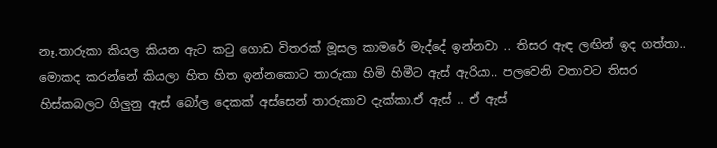නෑ.තාරුකා කියල කියන ඇට කටු ගොඩ විතරක් මූසල කාමරේ මැද්දේ ඉන්නවා .. තිසර ඇඳ ලඟින් ඉද ගත්තා.. මොකද කරන්නේ කියලා හිත හිත ඉන්නකොට තාරුකා හිමි හිමීට ඇස් ඇරියා.. පලවෙනි වතාවට තිසර හිස්කබලට ගිලුනු ඇස් බෝල දෙකක් අස්සෙන් තාරුකාව දැක්කා.ඒ ඇස් .. ඒ ඇස්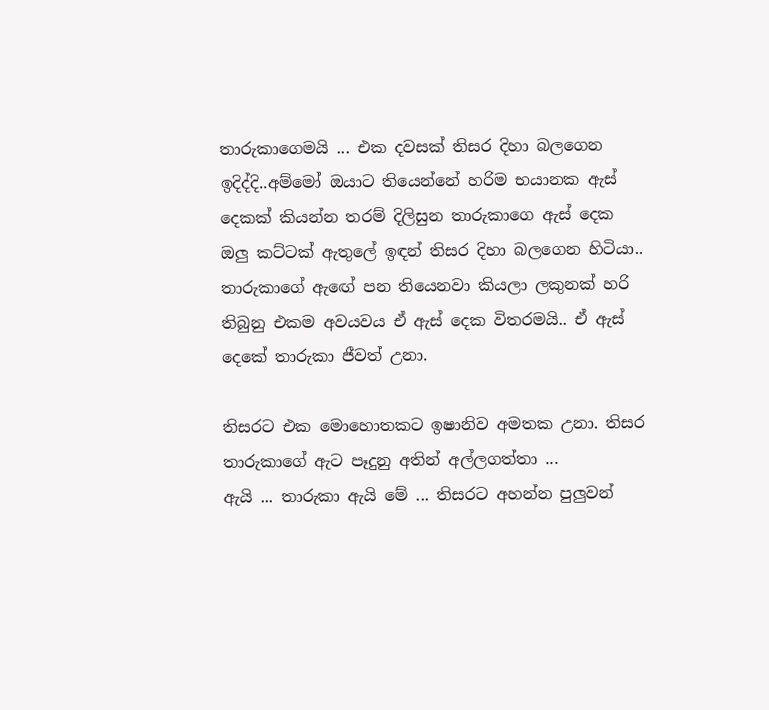තාරුකාගෙමයි ... එක දවසක් තිසර දිහා බලගෙන ඉදිද්දි..අම්මෝ ඔයාට තියෙන්නේ හරිම භයානක ඇස් දෙකක් කියන්න තරම් දිලිසුන තාරුකාගෙ ඇස් දෙක ඔලු කට්ටක් ඇතුලේ ඉඳන් තිසර දිහා බලගෙන හිටියා.. තාරුකාගේ ඇඟේ පන තියෙනවා කියලා ලකුනක් හරි තිබුනු එකම අවයවය ඒ ඇස් දෙක විතරමයි.. ඒ ඇස් දෙකේ තාරුකා ජීවත් උනා.

තිසරට එක මොහොතකට ඉෂානිව අමතක උනා. තිසර තාරුකාගේ ඇට පෑදුනු අතින් අල්ලගත්තා ...
ඇයි ... තාරුකා ඇයි මේ ... තිසරට අහන්න පුලුවන්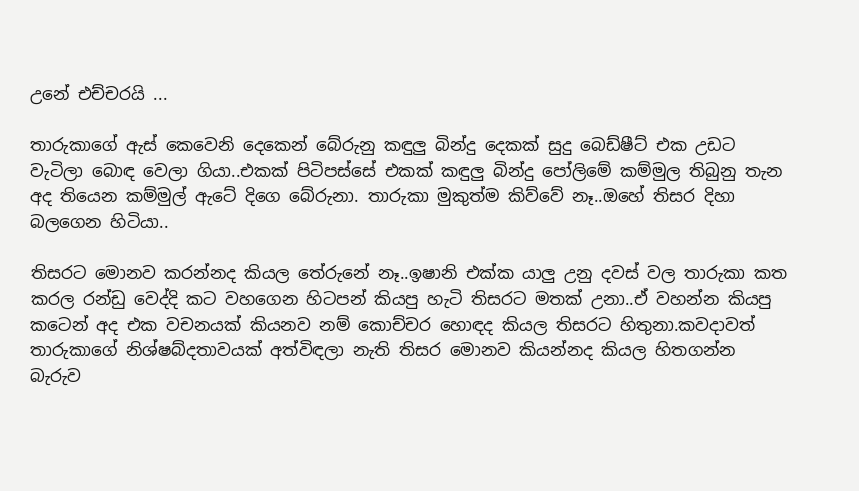උනේ එච්චරයි ...

තාරුකාගේ ඇස් කෙවෙනි දෙකෙන් බේරුනු කඳුලු බින්දු දෙකක් සුදු බෙඩ්ෂීට් එක උඩට වැටිලා බොඳ වෙලා ගියා..එකක් පිටිපස්සේ එකක් කඳුලු බින්දු පෝලිමේ කම්මුල තිබුනු තැන අද තියෙන කම්මුල් ඇටේ දිගෙ බේරුනා. තාරුකා මුකුත්ම කිව්වේ නෑ..ඔහේ තිසර දිහා බලගෙන හිටියා..

තිසරට මොනව කරන්නද කියල තේරුනේ නෑ..ඉෂානි එක්ක යාලු උනු දවස් වල තාරුකා කත කරල රන්ඩු වෙද්දි කට වහගෙන හිටපන් කියපු හැටි තිසරට මතක් උනා..ඒ වහන්න කියපු කටෙන් අද එක වචනයක් කියනව නම් කොච්චර හොඳද කියල තිසරට හිතුනා.කවදාවත් තාරුකාගේ නිශ්ෂබ්දතාවයක් අත්විඳලා නැති තිසර මොනව කියන්නද කියල හිතගන්න බැරුව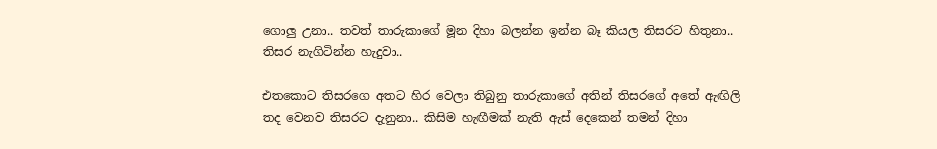ගොලු උනා.. තවත් තාරුකාගේ මූන දිහා බලන්න ඉන්න බෑ කියල තිසරට හිතුනා.. තිසර නැගිටින්න හැදුවා..

එතකොට තිසරගෙ අතට හිර වෙලා තිබුනු තාරුකාගේ අතින් තිසරගේ අතේ ඇඟිලි තද වෙනව තිසරට දැනුනා.. කිසිම හැඟීමක් නැති ඇස් දෙකෙන් තමන් දිහා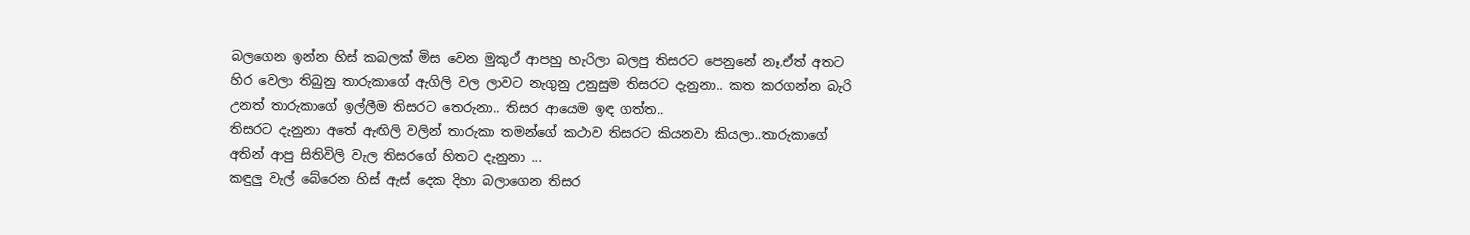බලගෙන ඉන්න හිස් කබලක් මිස වෙන මුකුථ් ආපහු හැරිලා බලපු තිසරට පෙනුනේ නෑ.ඒත් අතට හිර වෙලා තිබුනු තාරුකාගේ ඇගිලි වල ලාවට නැගුනු උනුසුම තිසරට දැනුනා.. කත කරගන්න බැරි උනත් තාරුකාගේ ඉල්ලීම තිසරට තෙරුනා.. තිසර ආයෙම ඉඳ ගත්ත..
තිසරට දැනුනා අතේ ඇඟිලි වලින් තාරුකා තමන්ගේ කථාව තිසරට කියනවා කියලා..තාරුකාගේ අතින් ආපු සිතිවිලි වැල තිසරගේ හිතට දැනුනා ...
කඳුලු වැල් බේරෙන හිස් ඇස් දෙක දිහා බලාගෙන තිසර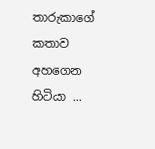තාරුකාගේ කතාව අහගෙන හිටියා ...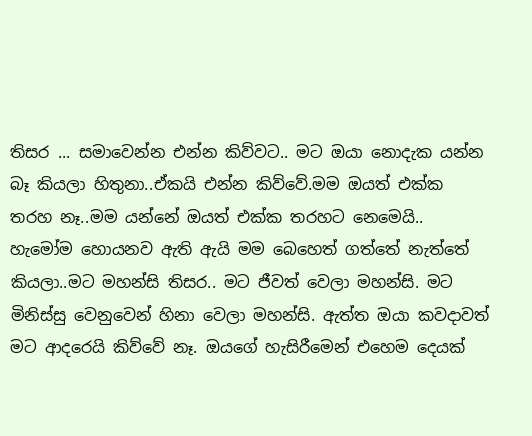තිසර ... සමාවෙන්න එන්න කිව්වට.. මට ඔයා නොදැක යන්න බෑ කියලා හිතුනා..ඒකයි එන්න කිව්වේ.මම ඔයත් එක්ක තරහ නෑ..මම යන්නේ ඔයත් එක්ක තරහට නෙමෙයි.. හැමෝම හොයනව ඇති ඇයි මම බෙහෙත් ගත්තේ නැත්තේ කියලා..මට මහන්සි තිසර.. මට ජීවත් වෙලා මහන්සි. මට මිනිස්සු වෙනුවෙන් හිනා වෙලා මහන්සි. ඇත්ත ඔයා කවදාවත් මට ආදරෙයි කිව්වේ නෑ. ඔයගේ හැසිරීමෙන් එහෙම දෙයක්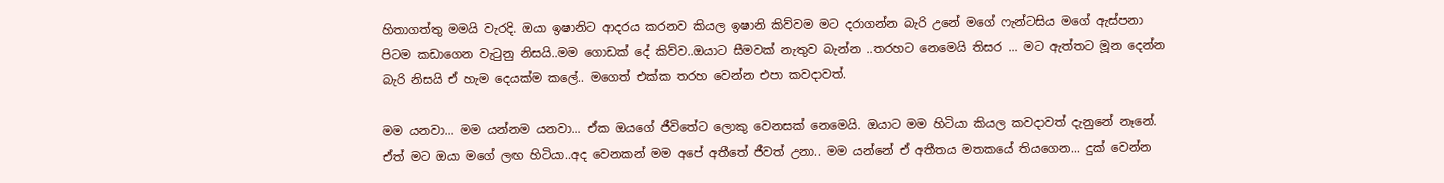හිතාගත්තු මමයි වැරදි. ඔයා ඉෂානිට ආදරය කරනව කියල ඉෂානි කිව්වම මට දරාගන්න බැරි උනේ මගේ ෆැන්ටසිය මගේ ඇස්පනා පිටම කඩාගෙන වැටුනු නිසයි..මම ගොඩක් දේ කිව්ව..ඔයාට සීමවක් නැතුව බැන්න ..තරහට නෙමෙයි තිසර ... මට ඇත්තට මූන දෙන්න බැරි නිසයි ඒ හැම දෙයක්ම කලේ.. මගෙත් එක්ක තරහ වෙන්න එපා කවදාවත්.

මම යනවා... මම යන්නම යනවා... ඒක ඔයගේ ජීවිතේට ලොකු වෙනසක් නෙමෙයි. ඔයාට මම හිටියා කියල කවදාවත් දැනුනේ නෑනේ. ඒත් මට ඔයා මගේ ලඟ හිටියා..අද වෙනකන් මම අපේ අතීතේ ජීවත් උනා.. මම යන්නේ ඒ අතීතය මතකයේ තියගෙන... දුක් වෙන්න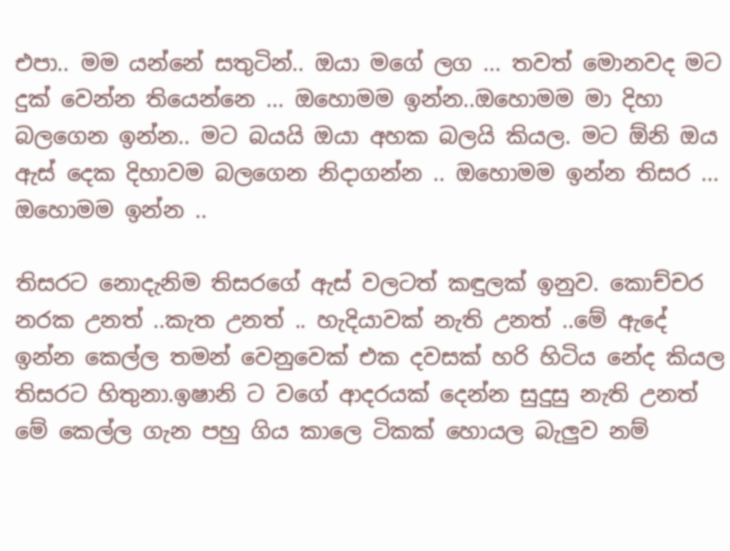එපා.. මම යන්නේ සතුටින්.. ඔයා මගේ ලග ... තවත් මොනවද මට දුක් වෙන්න තියෙන්නෙ ... ඔහොමම ඉන්න..ඔහොමම මා දිහා බලගෙන ඉන්න.. මට බයයි ඔයා අහක බලයි කියල. මට ඕනි ඔය ඇස් දෙක දිහාවම බලගෙන නිදාගන්න .. ඔහොමම ඉන්න තිසර ... ඔහොමම ඉන්න ..

තිසරට නොදැනිම තිසරගේ ඇස් වලටත් කඳුලක් ඉනුව. කොච්චර නරක උනත් ..කැත උනත් .. හැදියාවක් නැති උනත් ..මේ ඇදේ ඉන්න කෙල්ල තමන් වෙනුවෙක් එක දවසක් හරි හිටිය නේද කියල තිසරට හිතුනා.ඉෂානි ට වගේ ආදරයක් දෙන්න සුදුසු නැති උනත් මේ කෙල්ල ගැන පහු ගිය කාලෙ ටිකක් හොයල බැලුව නම්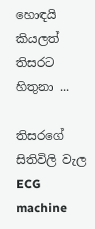හොඳයි කියලත් තිසරට හිතුනා ...

තිසරගේ සිතිවිලි වැල ECG machine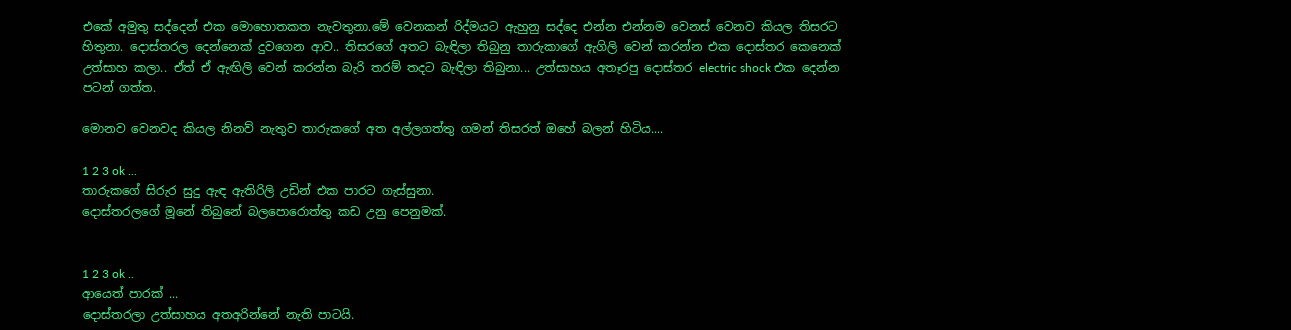එකේ අමුතු සද්දෙන් එක මොහොතකත නැවතුනා.මේ වෙනකන් රිද්මයට ඇහුනු සද්දෙ එන්න එන්නම වෙනස් වෙනව කියල තිසරට හිතුනා. දොස්තරල දෙන්නෙක් දුවගෙන ආව.. තිසරගේ අතට බැඳිලා තිබුනු තාරුකාගේ ඇගිලි වෙන් කරන්න එක දොස්තර කෙනෙක් උත්සාහ කලා.. ඒත් ඒ ඇඟිලි වෙන් කරන්න බැරි තරම් තදට බැඳිලා තිබුනා... උත්සාහය අතෑරපු දොස්තර electric shock එක දෙන්න පටන් ගත්ත.

මොනව වෙනවද කියල නිනව් නැතුව තාරුකගේ අත අල්ලගත්තු ගමන් තිසරත් ඔහේ බලන් හිටිය....

1 2 3 ok ...
තාරුකගේ සිරුර සුදු ඇඳ ඇතිරිලි උඩින් එක පාරට ගැස්සුනා.
දොස්තරලගේ මූනේ තිබුනේ බලපොරොත්තු කඩ උනු පෙනුමක්.


1 2 3 ok ..
ආයෙත් පාරක් ...
දොස්තරලා උත්සාහය අතඅරින්නේ නැති පාටයි.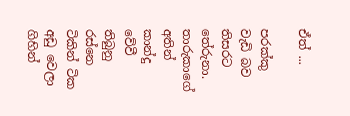ඒත් ...

පරක්කු වැඩි බව තිසරට තේරුනා. තාරුකාගේ අතින් කාන්දු වේවී තිබුනු රස්නෙ ටිකින් ටික අඩු වෙලා ගිහින්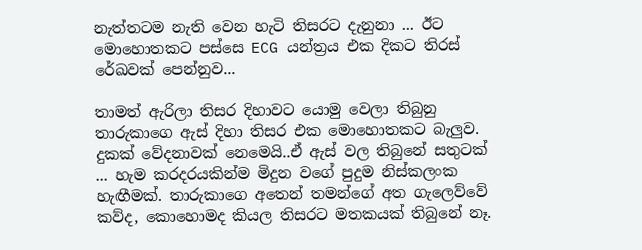නැත්තටම නැති වෙන හැටි තිසරට දැනුනා ... ඊට මොහොතකට පස්සෙ ECG යන්ත්‍රය එක දිකට තිරස් රේඛවක් පෙන්නුව...

තාමත් ඇරිලා තිසර දිහාවට යොමු වෙලා තිබුනු තාරුකාගෙ ඇස් දිහා තිසර එක මොහොතකට බැලුව. දුකක් වේදනාවක් නෙමෙයි..ඒ ඇස් වල තිබුනේ සතුටක් ... හැම කරදරයකින්ම මිදුන වගේ පුදුම නිස්කලංක හැඟීමක්. තාරුකාගෙ අතෙන් තමන්ගේ අත ගැලෙව්වේ කව්ද, කොහොමද කියල තිසරට මතකයක් තිබුනේ නෑ.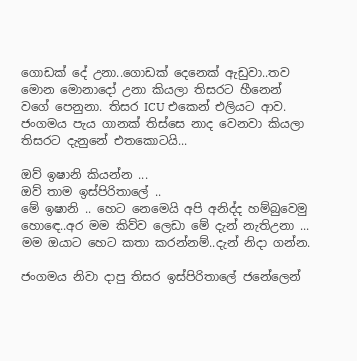ගොඩක් දේ උනා..ගොඩක් දෙනෙක් ඇඩුවා..තව මොන මොනාදෝ උනා කියලා තිසරට හීනෙන් වගේ පෙනුනා. තිසර ICU එකෙන් එලියට ආව. ජංගමය පැය ගානක් තිස්සෙ නාද වෙනවා කියලා තිසරට දැනුනේ එතකොටයි...

ඔව් ඉෂානි කියන්න ...
ඔව් තාම ඉස්පිරිතාලේ ..
මේ ඉෂානි .. හෙට නෙමෙයි අපි අනිද්ද හම්බුවෙමු හොඳෙ..අර මම කිව්ව ලෙඩා මේ දැන් නැතිඋනා ... මම ඔයාට හෙට කතා කරන්නම්..දැන් නිදා ගන්න.

ජංගමය නිවා දාපු තිසර ඉස්පිරිතාලේ ජනේලෙන්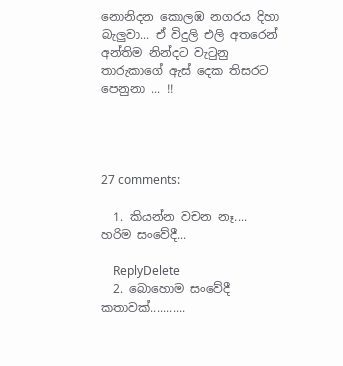නොනිදන කොලඹ නගරය දිහා බැලුවා... ඒ විදුලි එලි අතරෙන් අන්තිම නින්දට වැටුනු තාරුකාගේ ඇස් දෙක තිසරට පෙනුනා ... !!




27 comments:

  1. කියන්න වචන නෑ.... හරිම සංවේදී...

    ReplyDelete
  2. බොහොම සංවේදී කතාවක්...........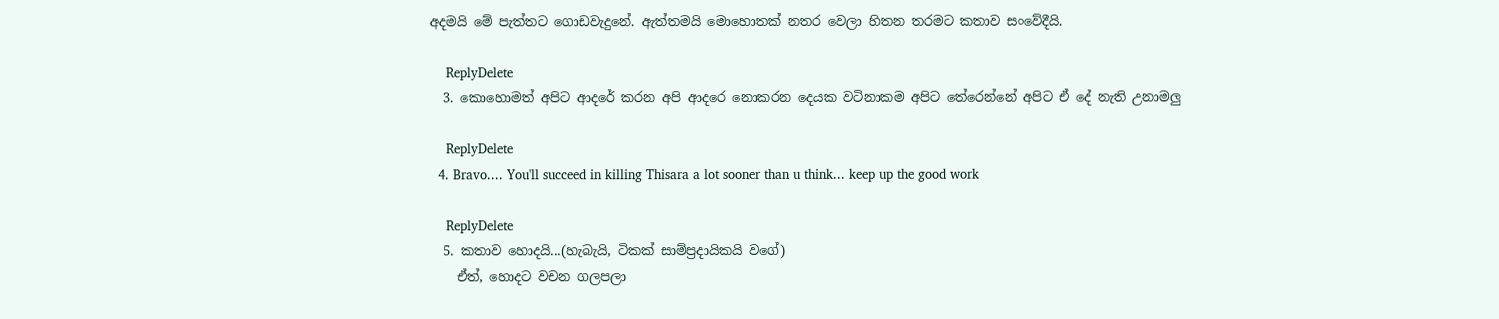අදමයි මේ පැත්තට ගොඩවැදුනේ. ඇත්තමයි මොහොතක් නතර වෙලා හිතන තරමට කතාව සංවේදීයි.

    ReplyDelete
  3. කොහොමත් අපිට ආදරේ කරන අපි ආදරෙ නොකරන දෙයක වටිනාකම අපිට තේරෙන්නේ අපිට ඒ දේ නැති උනාමලු

    ReplyDelete
  4. Bravo.... You'll succeed in killing Thisara a lot sooner than u think... keep up the good work

    ReplyDelete
  5. කතාව හොදයි...(හැබැයි, ටිකක් සාම්ප්‍රදායිකයි වගේ)
    ඒත්, හොදට වචන ගලපලා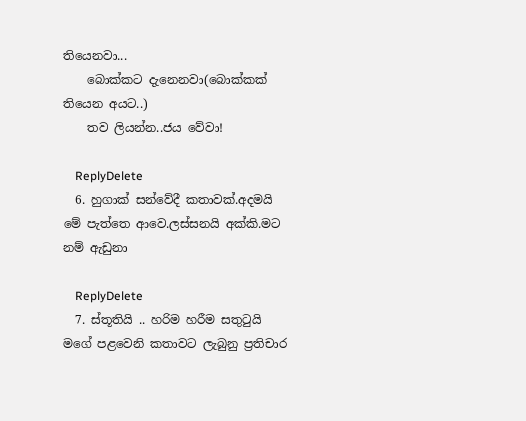තියෙනවා...
    බොක්කට දැනෙනවා(බොක්කක් තියෙන අයට..)
    තව ලියන්න..ජය වේවා!

    ReplyDelete
  6. හුගාක් සන්වේදී කතාවක්.අදමයි මේ පැත්තෙ ආවෙ.ලස්සනයි අක්කි.මට නම් ඇඩුනා

    ReplyDelete
  7. ස්තූතියි .. හරිම හරීම සතුටුයි මගේ පළවෙනි කතාවට ලැබුනු ප්‍රතිචාර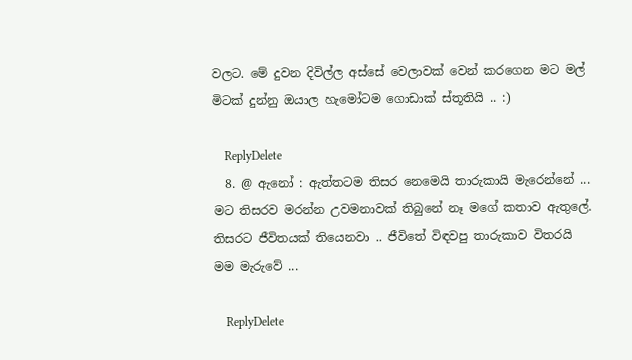වලට. මේ දුවන දිවිල්ල අස්සේ වෙලාවක් වෙන් කරගෙන මට මල් මිටක් දුන්නු ඔයාල හැමෝටම ගොඩාක් ස්තූතියි .. :)

    ReplyDelete
  8. @ ඇනෝ : ඇත්තටම තිසර නෙමෙයි තාරුකායි මැරෙන්නේ ... මට තිසරව මරන්න උවමනාවක් තිබුනේ නෑ මගේ කතාව ඇතුලේ. තිසරට ජීවිතයක් තියෙනවා .. ජීවිතේ විඳවපු තාරුකාව විතරයි මම මැරුවේ ...

    ReplyDelete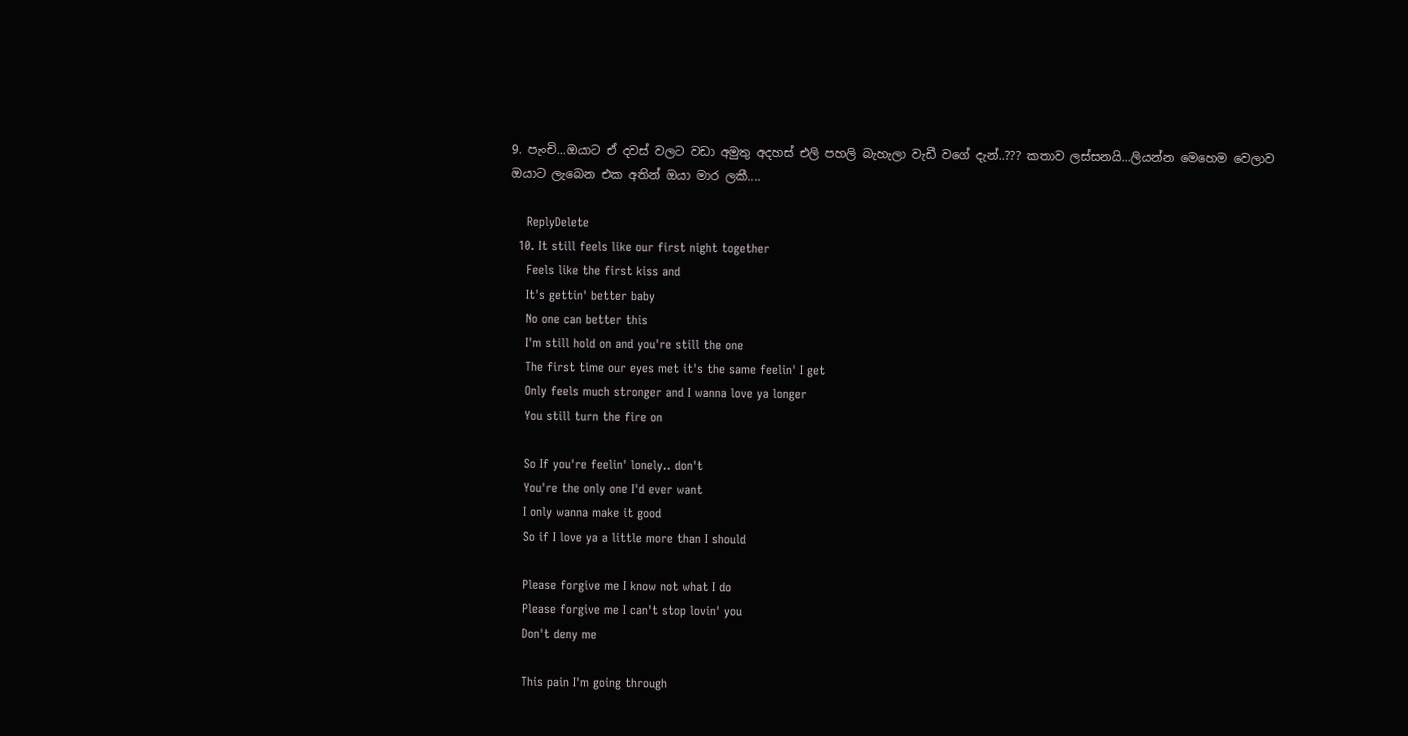9. පැංචි...ඔයාට ඒ දවස් වලට වඩා අමුතු අදහස් එලි පහලි බැහැලා වැඩී වගේ දැන්..??? කතාව ලස්සනයි...ලියන්න මෙහෙම වෙලාව ඔයාට ලැබෙන එක අතින් ඔයා මාර ලකී....

    ReplyDelete
  10. It still feels like our first night together
    Feels like the first kiss and
    It's gettin' better baby
    No one can better this
    I'm still hold on and you're still the one
    The first time our eyes met it's the same feelin' I get
    Only feels much stronger and I wanna love ya longer
    You still turn the fire on

    So If you're feelin' lonely.. don't
    You're the only one I'd ever want
    I only wanna make it good
    So if I love ya a little more than I should

    Please forgive me I know not what I do
    Please forgive me I can't stop lovin' you
    Don't deny me

    This pain I'm going through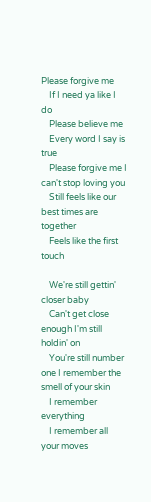Please forgive me
    If I need ya like I do
    Please believe me
    Every word I say is true
    Please forgive me I can't stop loving you
    Still feels like our best times are together
    Feels like the first touch

    We're still gettin' closer baby
    Can't get close enough I'm still holdin' on
    You're still number one I remember the smell of your skin
    I remember everything
    I remember all your moves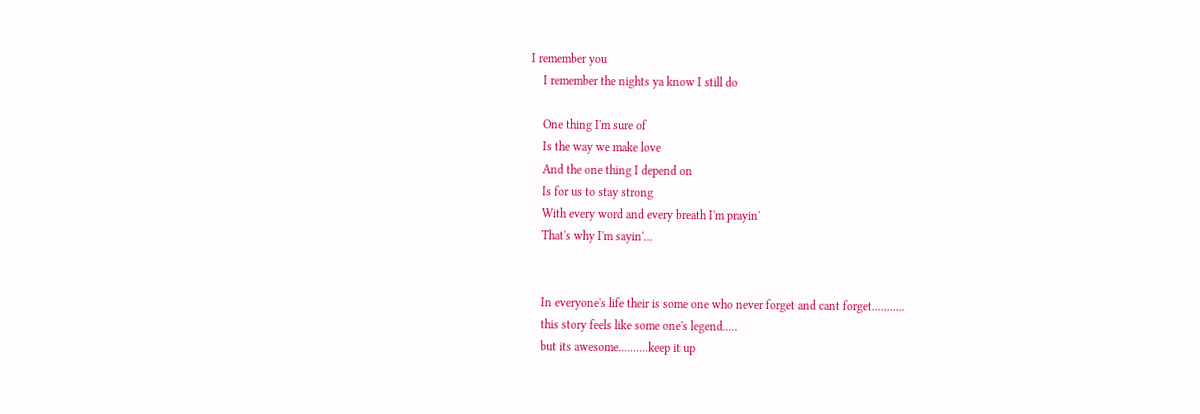I remember you
    I remember the nights ya know I still do

    One thing I'm sure of
    Is the way we make love
    And the one thing I depend on
    Is for us to stay strong
    With every word and every breath I'm prayin'
    That's why I'm sayin'...


    In everyone's life their is some one who never forget and cant forget...........
    this story feels like some one's legend.....
    but its awesome..........keep it up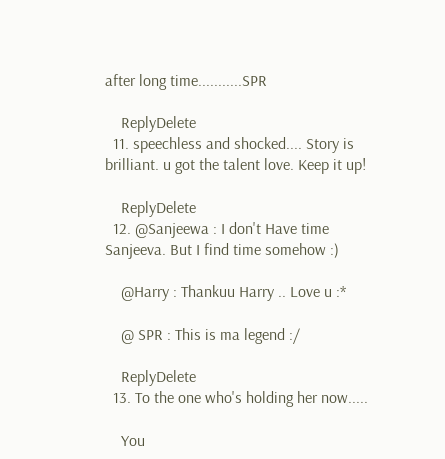after long time...........SPR

    ReplyDelete
  11. speechless and shocked.... Story is brilliant. u got the talent love. Keep it up!

    ReplyDelete
  12. @Sanjeewa : I don't Have time Sanjeeva. But I find time somehow :)

    @Harry : Thankuu Harry .. Love u :*

    @ SPR : This is ma legend :/

    ReplyDelete
  13. To the one who's holding her now.....

    You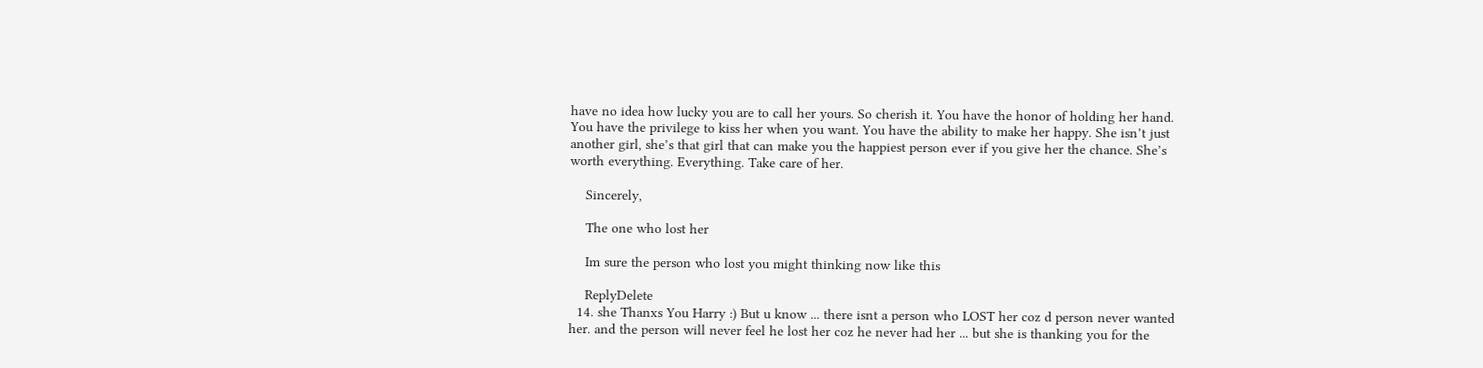have no idea how lucky you are to call her yours. So cherish it. You have the honor of holding her hand. You have the privilege to kiss her when you want. You have the ability to make her happy. She isn’t just another girl, she’s that girl that can make you the happiest person ever if you give her the chance. She’s worth everything. Everything. Take care of her.

    Sincerely,

    The one who lost her

    Im sure the person who lost you might thinking now like this

    ReplyDelete
  14. she Thanxs You Harry :) But u know ... there isnt a person who LOST her coz d person never wanted her. and the person will never feel he lost her coz he never had her ... but she is thanking you for the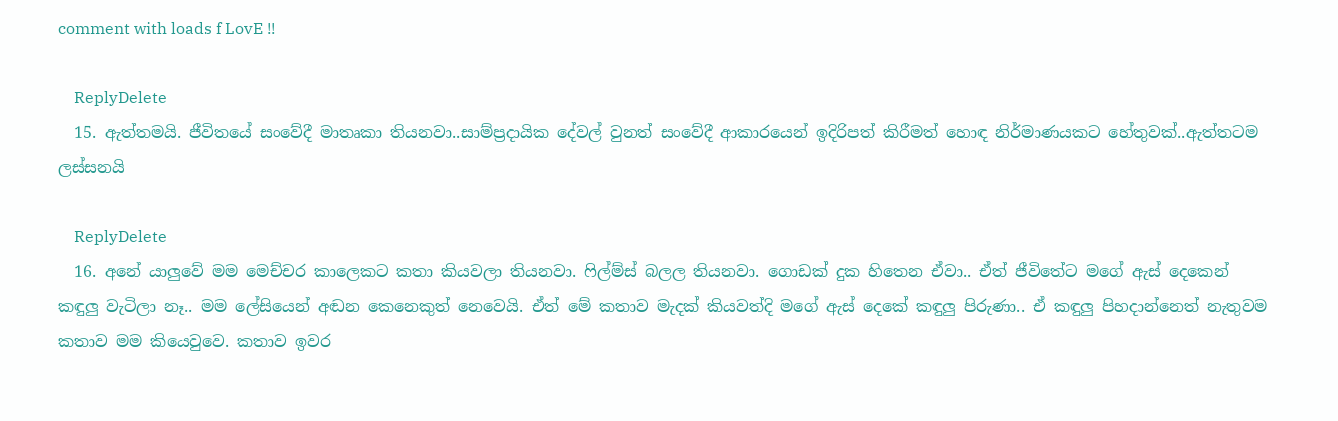comment with loads f LovE !!

    ReplyDelete
  15. ඇත්තමයි. ජීවිතයේ සංවේදී මාතෘකා තියනවා..සාම්ප්‍රදායික දේවල් වුනත් සංවේදී ආකාරයෙන් ඉදිරිපත් කිරීමත් හොඳ නිර්මාණයකට හේතුවක්..ඇත්තටම ලස්සනයි

    ReplyDelete
  16. අනේ යාලුවේ මම මෙච්චර කාලෙකට කතා කියවලා තියනවා. ෆිල්ම්ස් බලල තියනවා. ගොඩක් දුක හිතෙන ඒවා.. ඒත් ජීවිතේට මගේ ඇස් දෙකෙන් කඳුලු වැටිලා නෑ.. මම ලේසියෙන් අඬන කෙනෙකුත් නෙවෙයි. ඒත් මේ කතාව මැදක් කියවත්දි මගේ ඇස් දෙකේ කඳුලු පිරුණා.. ඒ කඳුලු පිහදාන්නෙත් නැතුවම කතාව මම කියෙවුවෙ. කතාව ඉවර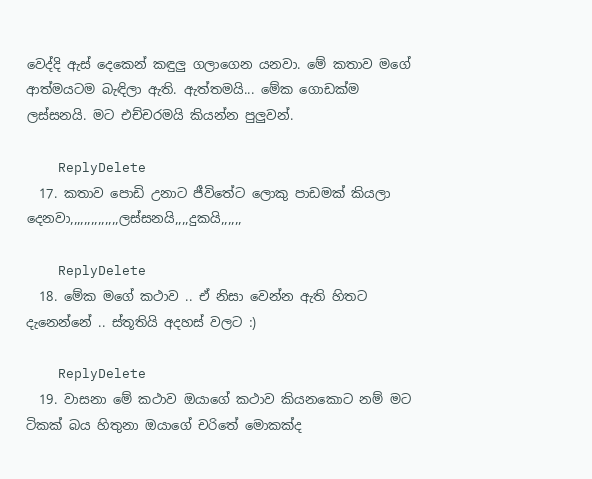වෙද්දි ඇස් දෙකෙන් කඳුලු ගලාගෙන යනවා. මේ කතාව මගේ ආත්මයටම බැඳිලා ඇති. ඇත්තමයි... මේක ගොඩක්ම ලස්සනයි. මට එච්චරමයි කියන්න පුලුවන්.

    ReplyDelete
  17. කතාව පොඩි උනාට ජීවිතේට ලොකු පාඩමක් කියලා දෙනවා,,,,,,,,,,,,,,ලස්සනයි,,,,දුකයි,,,,,,

    ReplyDelete
  18. මේක මගේ කථාව .. ඒ නිසා වෙන්න ඇති හිතට දැනෙන්නේ .. ස්තූතියි අදහස් වලට :)

    ReplyDelete
  19. වාසනා මේ කථාව ඔයාගේ කථාව කියනකොට නම් මට ටිකක් බය හිතුනා ඔයාගේ චරිතේ මොකක්ද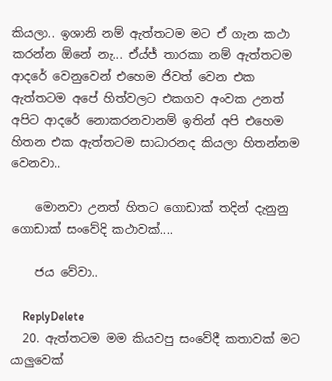කියලා.. ඉශානි නම් ඇත්තටම මට ඒ ගැන කථා කරන්න ඕනේ නැ... ඒය්ජ් තාරකා නම් ඇත්තටම ආදරේ වෙනුවෙන් එහෙම ජිවත් වෙන එක ඇත්තටම අපේ හිත්වලට එකගව අංවක උනත් අපිට ආදරේ නොකරනවානම් ඉතින් අපි එහෙම හිතන එක ඇත්තටම සාධාරනද කියලා හිතන්නම වෙනවා..

    මොනවා උනත් හිතට ගොඩාක් තදින් දැනුනු ගොඩාක් සංවේදි කථාවක්....

    ජය වේවා..

    ReplyDelete
  20. ඇත්තටම මම කියවපු සංවේදී කතාවක් මට යාලුවෙක්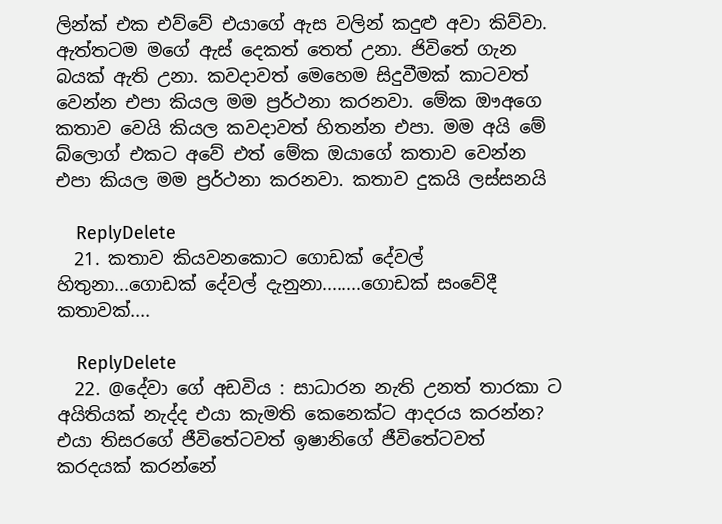ලින්ක් එක එව්වේ එයාගේ ඇස වලින් කදුළු අවා කිව්වා. ඇත්තටම මගේ ඇස් දෙකත් තෙත් උනා. ජිවිතේ ගැන බයක් ඇති උනා. කවදාවත් මෙහෙම සිදුවීමක් කාටවත් වෙන්න එපා කියල මම ප්‍රර්ථනා කරනවා. මේක ඖඅගෙ කතාව වෙයි කියල කවදාවත් හිතන්න එපා. මම අයි මේ බ්ලොග් එකට අවේ එත් මේක ඔයාගේ කතාව වෙන්න එපා කියල මම ප්‍රර්ථනා කරනවා. කතාව දුකයි ලස්සනයි

    ReplyDelete
  21. කතාව කියවනකොට ගොඩක් දේවල් හිතුනා...ගොඩක් දේවල් දැනුනා........ගොඩක් සංවේදී කතාවක්....

    ReplyDelete
  22. @දේවා ගේ අඩවිය : සාධාරන නැති උනත් තාරකා ට අයිතියක් නැද්ද එයා කැමති කෙනෙක්ට ආදරය කරන්න? එයා තිසරගේ ජීවිතේටවත් ඉෂානිගේ ජීවිතේටවත් කරදයක් කරන්නේ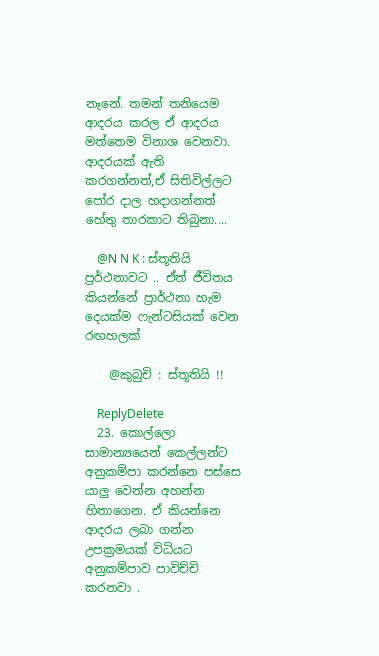නෑනේ. තමන් තනියෙම ආදරය කරල ඒ ආදරය මත්තෙම විනාශ වෙනවා. ආදරයක් ඇති කරගන්නත්,ඒ සිතිවිල්ලට පෝර දාල හදාගන්නත් හේතු තාරකාට තිබුනා....

    @N N K : ස්තූතියි ප්‍රර්ථනාවට .. ඒත් ජීවිතය කියන්නේ ප්‍රාර්ථනා හැම දෙයක්ම ෆැන්ටසියක් වෙන රඟහලක්

    @කුබුචි : ස්තූතියි !!

    ReplyDelete
  23. කොල්ලො සාමාන්‍යයෙන් කෙල්ලන්ට අනුකම්පා කරන්නෙ පස්සෙ යාලු වෙන්න අහන්න හිතාගෙන. ඒ කියන්නෙ ආදරය ලබා ගන්න උපක්‍රමයක් විධියට අනුකම්පාව පාවිච්චි කරනවා .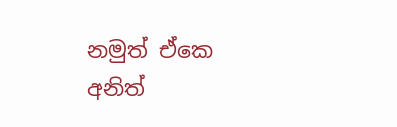නමුත් ඒකෙ අනිත්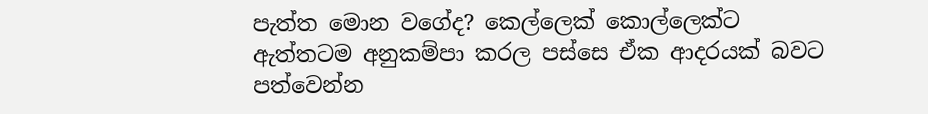පැත්ත මොන වගේද? කෙල්ලෙක් කොල්ලෙක්ට ඇත්තටම අනුකම්පා කරල පස්සෙ ඒක ආදරයක් බවට පත්වෙන්න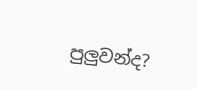පුලුවන්ද?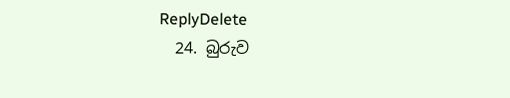ReplyDelete
  24. බුරුව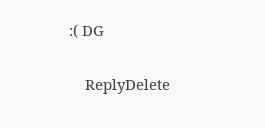:( DG

    ReplyDelete